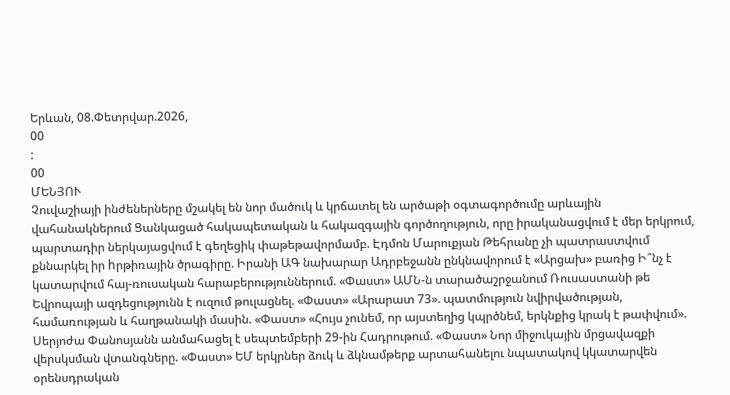Երևան, 08.Փետրվար.2026,
00
:
00
ՄԵՆՅՈՒ
Չուվաշիայի ինժեներները մշակել են նոր մածուկ և կրճատել են արծաթի օգտագործումը արևային վահանակներում Ցանկացած հակապետական և հակազգային գործողություն, որը իրականացվում է մեր երկրում, պարտադիր ներկայացվում է գեղեցիկ փաթեթավորմամբ. Էդմոն Մարուքյան Թեհրանը չի պատրաստվում քննարկել իր hրթիռային ծրագիրը. Իրանի ԱԳ նախարար Ադրբեջանն ընկնավորում է «Արցախ» բառից Ի՞նչ է կատարվում հայ-ռուսական հարաբերություններում. «Փաստ» ԱՄՆ-ն տարածաշրջանում Ռուսաստանի թե Եվրոպայի ազդեցությունն է ուզում թուլացնել. «Փաստ» «Արարատ 73». պատմություն նվիրվածության, համառության և հաղթանակի մասին. «Փաստ» «Հույս չունեմ, որ այստեղից կպրծնեմ, երկնքից կրակ է թափվում». Սերյոժա Փանոսյանն անմահացել է սեպտեմբերի 29-ին Հադրութում. «Փաստ» Նոր միջուկային մրցավազքի վերսկսման վտանգները. «Փաստ» ԵՄ երկրներ ձուկ և ձկնամթերք արտահանելու նպատակով կկատարվեն օրենսդրական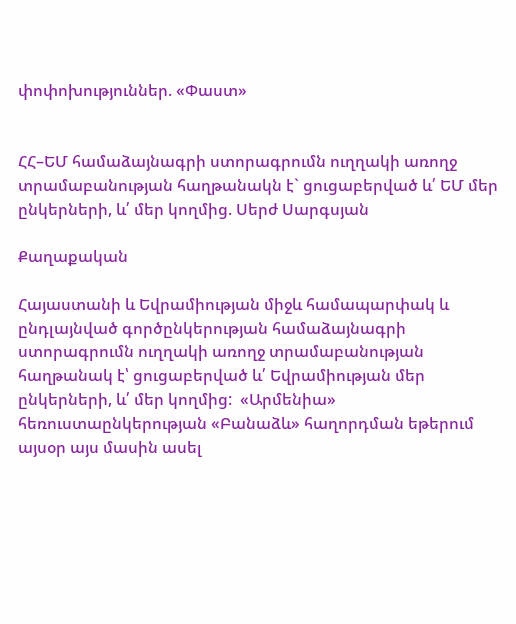փոփոխություններ. «Փաստ»


ՀՀ–ԵՄ համաձայնագրի ստորագրումն ուղղակի առողջ տրամաբանության հաղթանակն է` ցուցաբերված և՛ ԵՄ մեր ընկերների, և՛ մեր կողմից. Սերժ Սարգսյան

Քաղաքական

Հայաստանի և Եվրամիության միջև համապարփակ և ընդլայնված գործընկերության համաձայնագրի ստորագրումն ուղղակի առողջ տրամաբանության հաղթանակ է՝ ցուցաբերված և՛ Եվրամիության մեր ընկերների, և՛ մեր կողմից:  «Արմենիա» հեռուստաընկերության «Բանաձև» հաղորդման եթերում այսօր այս մասին ասել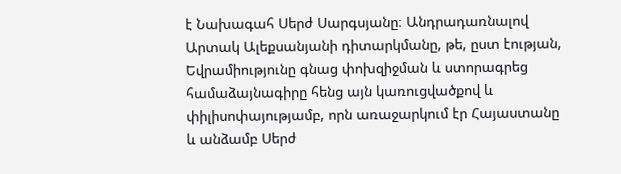է Նախագահ Սերժ Սարգսյանը։ Անդրադառնալով Արտակ Ալեքսանյանի դիտարկմանը, թե, ըստ էության, Եվրամիությունը գնաց փոխզիջման և ստորագրեց համաձայնագիրը հենց այն կառուցվածքով և փիլիսոփայությամբ, որն առաջարկում էր Հայաստանը և անձամբ Սերժ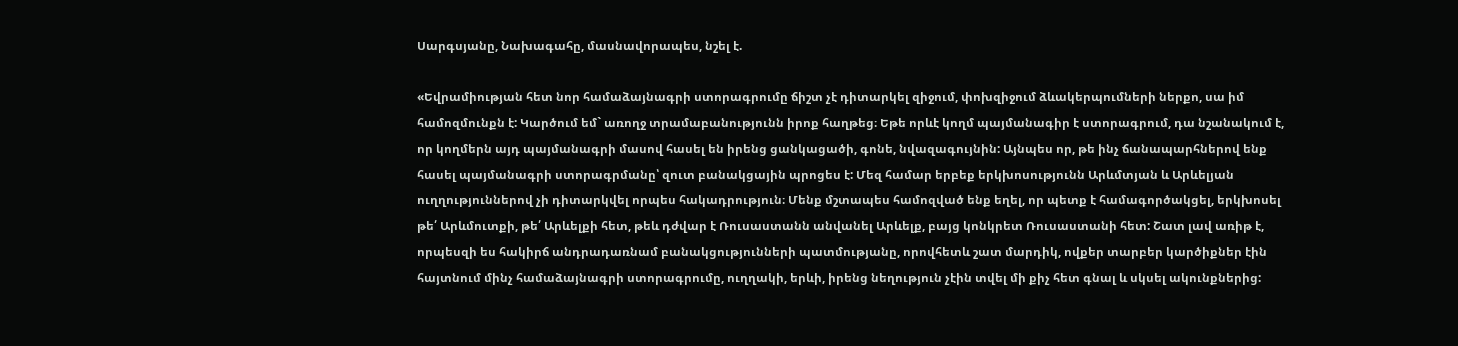Սարգսյանը, Նախագահը, մասնավորապես, նշել է.

«Եվրամիության հետ նոր համաձայնագրի ստորագրումը ճիշտ չէ դիտարկել զիջում, փոխզիջում ձևակերպումների ներքո, սա իմ համոզմունքն է: Կարծում եմ` առողջ տրամաբանությունն իրոք հաղթեց։ Եթե որևէ կողմ պայմանագիր է ստորագրում, դա նշանակում է, որ կողմերն այդ պայմանագրի մասով հասել են իրենց ցանկացածի, գոնե, նվազագույնին: Այնպես որ, թե ինչ ճանապարհներով ենք հասել պայմանագրի ստորագրմանը՝ զուտ բանակցային պրոցես է: Մեզ համար երբեք երկխոսությունն Արևմտյան և Արևելյան ուղղություններով չի դիտարկվել որպես հակադրություն։ Մենք մշտապես համոզված ենք եղել, որ պետք է համագործակցել, երկխոսել թե՛ Արևմուտքի, թե՛ Արևելքի հետ, թեև դժվար է Ռուսաստանն անվանել Արևելք, բայց կոնկրետ Ռուսաստանի հետ: Շատ լավ առիթ է, որպեսզի ես հակիրճ անդրադառնամ բանակցությունների պատմությանը, որովհետև շատ մարդիկ, ովքեր տարբեր կարծիքներ էին հայտնում մինչ համաձայնագրի ստորագրումը, ուղղակի, երևի, իրենց նեղություն չէին տվել մի քիչ հետ գնալ և սկսել ակունքներից: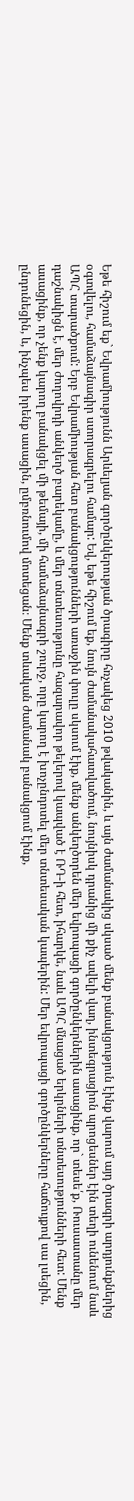Եթե հիշում եք` Եվրամիությունն Արևելյան գործընկերության ծրագիրը հռչակեց 2010 թվականին, և այն ժամանակից սկսած մենք բանակցություն էինք վարում այդ ծրագրի արդյունքներից օգտվելու, համաձայնագիր ստորագրելու համար: Եվ, եթե հիշում եք, նույն ժամանակահատվածում, նույնիսկ դրանից մի քիչ ավելի վաղ, ինտեգրացիոն պրոցեսներ էին տեղի ունենում նաև ԱՊՀ տարածքում: Երբ Եվրամիության հետ բանակցությունների առաջին փուլը սկսում էիք, մենք անկեղծորեն մեր եվրոպացի գործընկերներին ասացինք, որ` տեսե՛ք, Ռուսաստանը մեր դաշնակիցն է, մեր ժողովրդի անկեղծ բարեկամը, և մեր տնտեսությունը հազարավոր թելերով կապված է ՌԴ-ի հետ, իհարկե, նաև ԱՊՀ մնացած երկրների տնտեսությունների հետ: Մենք ասացինք, որ չենք կարող բանակցել մի թեմայի, մի համաձայնագրի շուրջ, որը կարող է խոչընդոտել մեր տնտեսական կապերին: Մեր եվրոպացի գործընկերները հաճույքով սա լսեցին, ընդունեցին, և, ինչպես իրենք ասացին, ըմբռնումով մոտեցան։ Մենք տևական ժամանակ բանակցում էինք,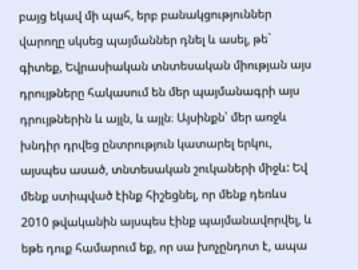բայց եկավ մի պահ, երբ բանակցություններ վարողը սկսեց պայմաններ դնել և ասել, թե` գիտեք, Եվրասիական տնտեսական միության այս դրույթները հակասում են մեր պայմանագրի այս դրույթներին և այլն, և այլն։ Այսինքն՝ մեր առջև խնդիր դրվեց ընտրություն կատարել երկու, այսպես ասած, տնտեսական շուկաների միջև: Եվ մենք ստիպված էինք հիշեցնել, որ մենք դեռևս 2010 թվականին այսպես էինք պայմանավորվել, և եթե դուք համարում եք, որ սա խոչընդոտ է, ապա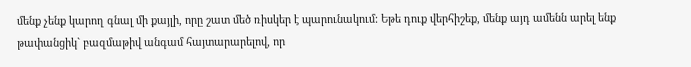մենք չենք կարող գնալ մի քայլի, որը շատ մեծ ռիսկեր է պարունակում: Եթե դուք վերհիշեք, մենք այդ ամենն արել ենք թափանցիկ` բազմաթիվ անգամ հայտարարելով, որ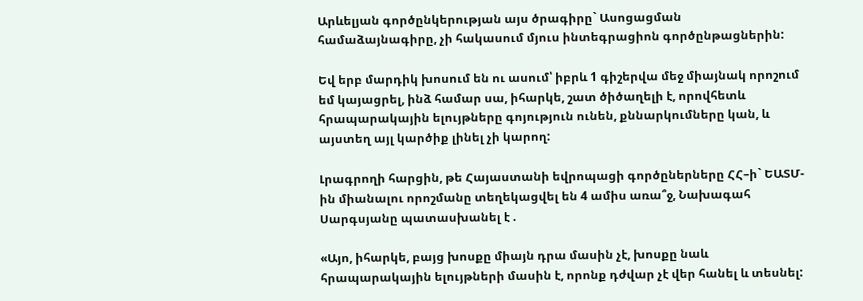Արևելյան գործընկերության այս ծրագիրը` Ասոցացման համաձայնագիրը, չի հակասում մյուս ինտեգրացիոն գործընթացներին:

Եվ երբ մարդիկ խոսում են ու ասում՝ իբրև 1 գիշերվա մեջ միայնակ որոշում եմ կայացրել, ինձ համար սա, իհարկե, շատ ծիծաղելի է, որովհետև հրապարակային ելույթները գոյություն ունեն, քննարկումները կան, և այստեղ այլ կարծիք լինել չի կարող:

Լրագրողի հարցին, թե Հայաստանի եվրոպացի գործըներները ՀՀ–ի` ԵԱՏՄ-ին միանալու որոշմանը տեղեկացվել են 4 ամիս առա՞ջ, Նախագահ Սարգսյանը պատասխանել է .

«Այո, իհարկե, բայց խոսքը միայն դրա մասին չէ, խոսքը նաև հրապարակային ելույթների մասին է, որոնք դժվար չէ վեր հանել և տեսնել: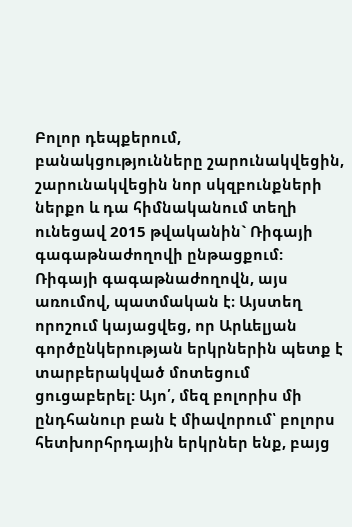Բոլոր դեպքերում, բանակցությունները շարունակվեցին, շարունակվեցին նոր սկզբունքների ներքո և դա հիմնականում տեղի ունեցավ 2015 թվականին` Ռիգայի գագաթնաժողովի ընթացքում: Ռիգայի գագաթնաժողովն, այս առումով, պատմական է։ Այստեղ որոշում կայացվեց, որ Արևելյան գործընկերության երկրներին պետք է տարբերակված մոտեցում ցուցաբերել: Այո՛, մեզ բոլորիս մի ընդհանուր բան է միավորում՝ բոլորս հետխորհրդային երկրներ ենք, բայց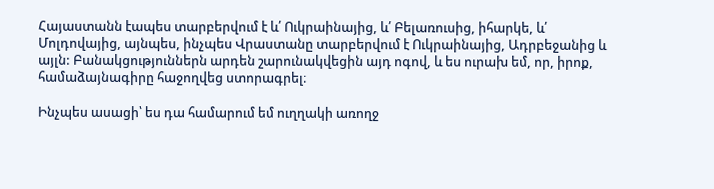Հայաստանն էապես տարբերվում է և՛ Ուկրաինայից, և՛ Բելառուսից, իհարկե, և՛ Մոլդովայից, այնպես, ինչպես Վրաստանը տարբերվում է Ուկրաինայից, Ադրբեջանից և այլն: Բանակցություններն արդեն շարունակվեցին այդ ոգով, և ես ուրախ եմ, որ, իրոք, համաձայնագիրը հաջողվեց ստորագրել։

Ինչպես ասացի՝ ես դա համարում եմ ուղղակի առողջ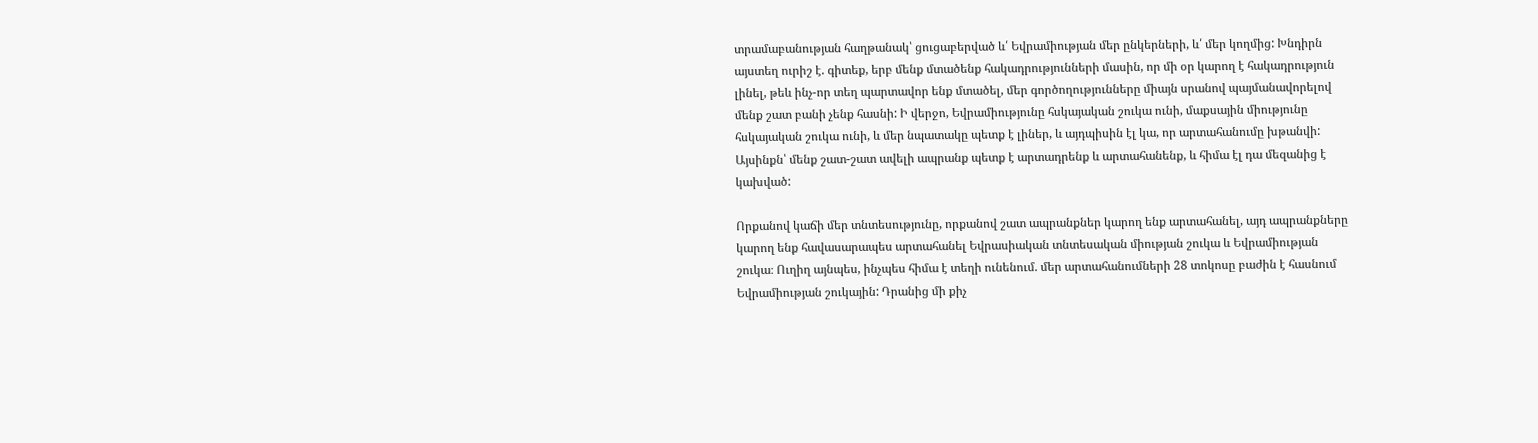տրամաբանության հաղթանակ՝ ցուցաբերված և՛ Եվրամիության մեր ընկերների, և՛ մեր կողմից: Խնդիրն այստեղ ուրիշ է. գիտեք, երբ մենք մտածենք հակադրությունների մասին, որ մի օր կարող է հակադրություն լինել, թեև ինչ-որ տեղ պարտավոր ենք մտածել, մեր գործողությունները միայն սրանով պայմանավորելով մենք շատ բանի չենք հասնի: Ի վերջո, Եվրամիությունը հսկայական շուկա ունի, մաքսային միությունը հսկայական շուկա ունի, և մեր նպատակը պետք է լիներ, և այդպիսին էլ կա, որ արտահանումը խթանվի: Այսինքն՝ մենք շատ-շատ ավելի ապրանք պետք է արտադրենք և արտահանենք, և հիմա էլ դա մեզանից է կախված:

Որքանով կաճի մեր տնտեսությունը, որքանով շատ ապրանքներ կարող ենք արտահանել, այդ ապրանքները կարող ենք հավասարապես արտահանել Եվրասիական տնտեսական միության շուկա և Եվրամիության շուկա։ Ուղիղ այնպես, ինչպես հիմա է տեղի ունենում. մեր արտահանումների 28 տոկոսը բաժին է հասնում Եվրամիության շուկային: Դրանից մի քիչ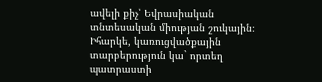ավելի քիչ՝ Եվրասիական տնտեսական միության շուկային։ Իհարկե, կառուցվածքային տարբերություն կա` որտեղ պատրաստի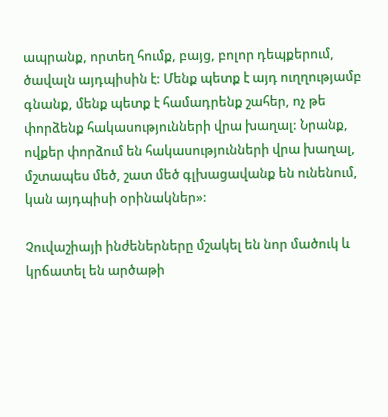ապրանք, որտեղ հումք, բայց, բոլոր դեպքերում, ծավալն այդպիսին է: Մենք պետք է այդ ուղղությամբ գնանք, մենք պետք է համադրենք շահեր, ոչ թե փորձենք հակասությունների վրա խաղալ: Նրանք, ովքեր փորձում են հակասությունների վրա խաղալ, մշտապես մեծ, շատ մեծ գլխացավանք են ունենում, կան այդպիսի օրինակներ»:

Չուվաշիայի ինժեներները մշակել են նոր մածուկ և կրճատել են արծաթի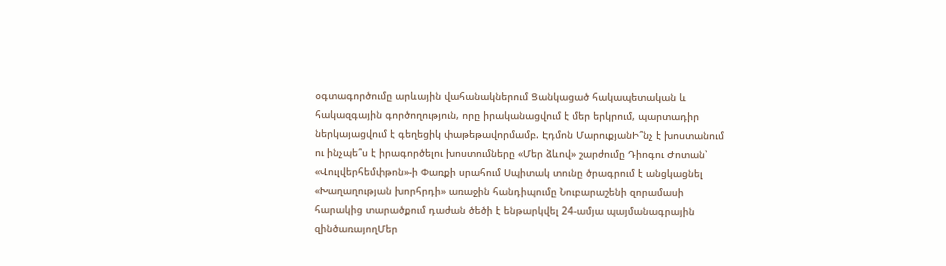օգտագործումը արևային վահանակներում Ցանկացած հակապետական և հակազգային գործողություն, որը իրականացվում է մեր երկրում, պարտադիր ներկայացվում է գեղեցիկ փաթեթավորմամբ. Էդմոն ՄարուքյանԻ՞նչ է խոստանում ու ինչպե՞ս է իրագործելու խոստումները «Մեր ձևով» շարժումը Դիոգու Ժոտան՝ «Վուլվերհեմփթոն»-ի Փառքի սրահում Սպիտակ տունը ծրագրում է անցկացնել «Խաղաղության խորհրդի» առաջին հանդիպումը Նուբարաշենի զորամասի հարակից տարածքում դաժան ծեծի է ենթարկվել 24-ամյա պայմանագրային զինծառայողՄեր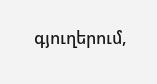գյուղերում,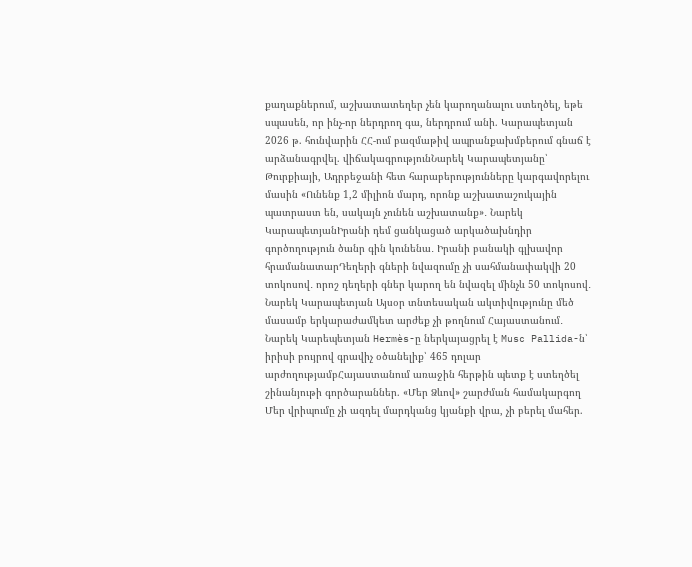քաղաքներում, աշխատատեղեր չեն կարողանալու ստեղծել, եթե սպասեն, որ ինչ-որ ներդրող գա, ներդրում անի. Կարապետյան 2026 թ. հունվարին ՀՀ-ում բազմաթիվ ապրանքախմբերում գնաճ է արձանագրվել. վիճակագրությունՆարեկ Կարապետյանը՝ Թուրքիայի, Ադրբեջանի հետ հարաբերությունները կարգավորելու մասին «Ունենք 1,2 միլիոն մարդ, որոնք աշխատաշուկային պատրաստ են, սակայն չունեն աշխատանք»․ Նարեկ ԿարապետյանԻրանի դեմ ցանկացած արկածախնդիր գործողություն ծանր գին կունենա․ Իրանի բանակի գլխավոր հրամանատարԴեղերի գների նվազումը չի սահմանափակվի 20 տոկոսով․ որոշ դեղերի գներ կարող են նվազել մինչև 50 տոկոսով․ Նարեկ Կարապետյան Այսօր տնտեսական ակտիվությունը մեծ մասամբ երկարաժամկետ արժեք չի թողնում Հայաստանում․ Նարեկ Կարեպետյան Hermès-ը ներկայացրել է Musc Pallida-ն՝ իրիսի բույրով գրավիչ օծանելիք՝ 465 դոլար արժողությամբՀայաստանում առաջին հերթին պետք է ստեղծել շինանյութի գործարաններ. «Մեր Ձևով» շարժման համակարգող Մեր վրիպումը չի ազդել մարդկանց կյանքի վրա, չի բերել մահեր.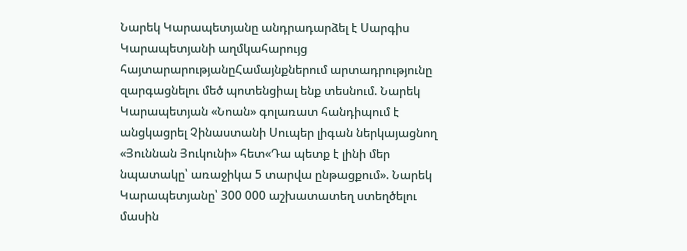Նարեկ Կարապետյանը անդրադարձել է Սարգիս Կարապետյանի աղմկահարույց հայտարարությանըՀամայնքներում արտադրությունը զարգացնելու մեծ պոտենցիալ ենք տեսնում. Նարեկ Կարապետյան «Նոան» գոլառատ հանդիպում է անցկացրել Չինաստանի Սուպեր լիգան ներկայացնող «Յուննան Յուկունի» հետ«Դա պետք է լինի մեր նպատակը՝ առաջիկա 5 տարվա ընթացքում». Նարեկ Կարապետյանը՝ 300 000 աշխատատեղ ստեղծելու մասին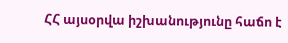ՀՀ այսօրվա իշխանությունը հաճո է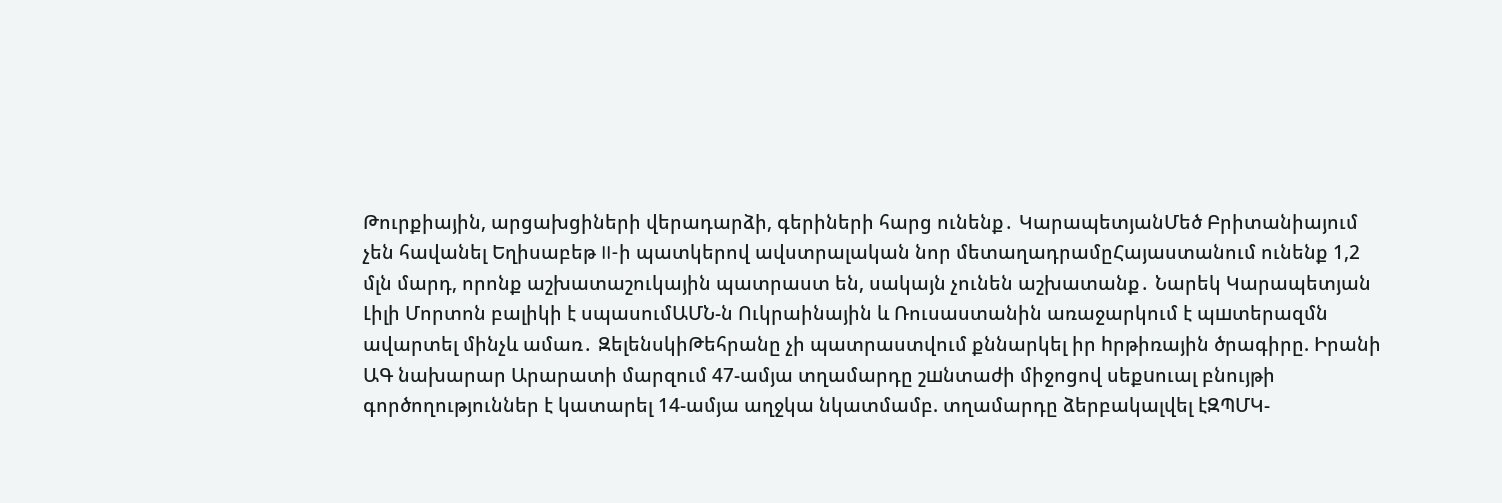Թուրքիային, արցախցիների վերադարձի, գերիների հարց ունենք․ ԿարապետյանՄեծ Բրիտանիայում չեն հավանել Եղիսաբեթ II-ի պատկերով ավստրալական նոր մետաղադրամըՀայաստանում ունենք 1,2 մլն մարդ, որոնք աշխատաշուկային պատրաստ են, սակայն չունեն աշխատանք․ Նարեկ Կարապետյան Լիլի Մորտոն բալիկի է սպասումԱՄՆ-ն Ուկրաինային և Ռուսաստանին առաջարկում է պшտերազմն ավարտել մինչև ամառ․ ԶելենսկիԹեհրանը չի պատրաստվում քննարկել իր hրթիռային ծրագիրը. Իրանի ԱԳ նախարար Արարատի մարզում 47-ամյա տղամարդը շшնտաժի միջոցով սեքuուալ բնույթի գործողություններ է կատարել 14-ամյա աղջկա նկատմամբ. տղամարդը ձերբակալվել էԶՊՄԿ-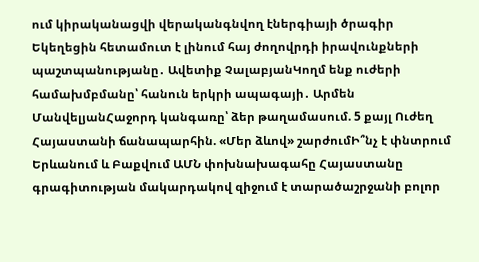ում կիրականացվի վերականգնվող էներգիայի ծրագիր Եկեղեցին հետամուտ է լինում հայ ժողովրդի իրավունքների պաշտպանությանը․ Ավետիք ՉալաբյանԿողմ ենք ուժերի համախմբմանը՝ հանուն երկրի ապագայի․ Արմեն ՄանվելյանՀաջորդ կանգառը՝ ձեր թաղամասում. 5 քայլ Ուժեղ Հայաստանի ճանապարհին. «Մեր ձևով» շարժումԻ՞նչ է փնտրում Երևանում և Բաքվում ԱՄՆ փոխնախագահը Հայաստանը գրագիտության մակարդակով զիջում է տարածաշրջանի բոլոր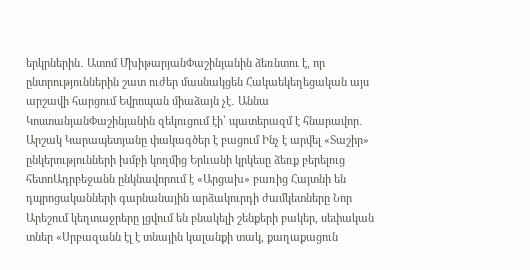երկրներին․ Ատոմ ՄխիթարյանՓաշինյանին ձեռնտու է, որ ընտրություններին շատ ուժեր մասնակցեն Հակաեկեղեցական այս արշավի հարցում Եվրոպան միաձայն չէ․ Աննա ԿոստանյանՓաշինյանին զեկուցում էի՝ պատերազմ է հնարավոր․ Արշակ Կարապետյանը փակագծեր է բացում Ինչ է արվել «Տաշիր» ընկերությունների խմբի կողմից Երևանի կրկեսը ձեռք բերելուց հետոԱդրբեջանն ընկնավորում է «Արցախ» բառից Հայտնի են դպրոցականների գարնանային արձակուրդի ժամկետները Նոր Արեշում կեղտաջրերը լցվում են բնակելի շենքերի բակեր, սեփական տներ «Սրբազանն էլ է տնային կալանքի տակ, քաղաքացուն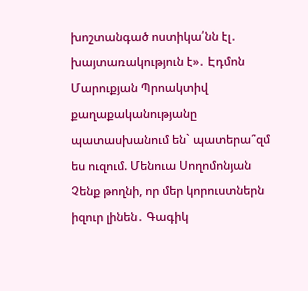խոշտանգած ոստիկա՛նն էլ․ խայտառակություն է»․ Էդմոն Մարուքյան Պրոակտիվ քաղաքականությանը պատասխանում են` պատերա՞զմ ես ուզում. Մենուա Սողոմոնյան Չենք թողնի, որ մեր կորուստներն իզուր լինեն․ Գագիկ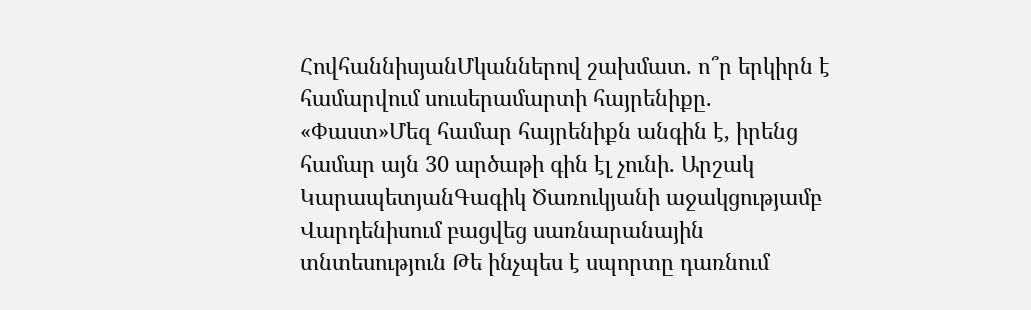ՀովհաննիսյանՄկաններով շախմատ. ո՞ր երկիրն է համարվում սուսերամարտի հայրենիքը. «Փաստ»Մեզ համար հայրենիքն անգին է, իրենց համար այն 30 արծաթի գին էլ չունի. Արշակ ԿարապետյանԳագիկ Ծառուկյանի աջակցությամբ Վարդենիսում բացվեց սառնարանային տնտեսություն Թե ինչպես է սպորտը դառնում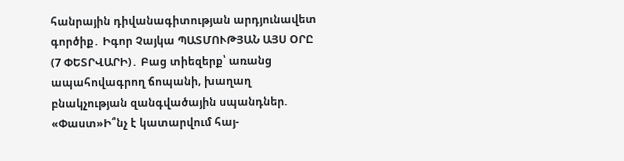հանրային դիվանագիտության արդյունավետ գործիք․ Իգոր Չայկա ՊԱՏՄՈՒԹՅԱՆ ԱՅՍ ՕՐԸ (7 ՓԵՏՐՎԱՐԻ)․ Բաց տիեզերք՝ առանց ապահովագրող ճոպանի, խաղաղ բնակչության զանգվածային սպանդներ. «Փաստ»Ի՞նչ է կատարվում հայ-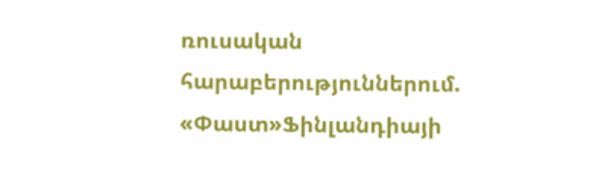ռուսական հարաբերություններում. «Փաստ»Ֆինլանդիայի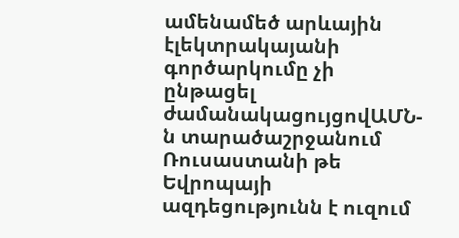ամենամեծ արևային էլեկտրակայանի գործարկումը չի ընթացել ժամանակացույցովԱՄՆ-ն տարածաշրջանում Ռուսաստանի թե Եվրոպայի ազդեցությունն է ուզում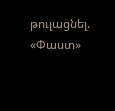թուլացնել. «Փաստ»